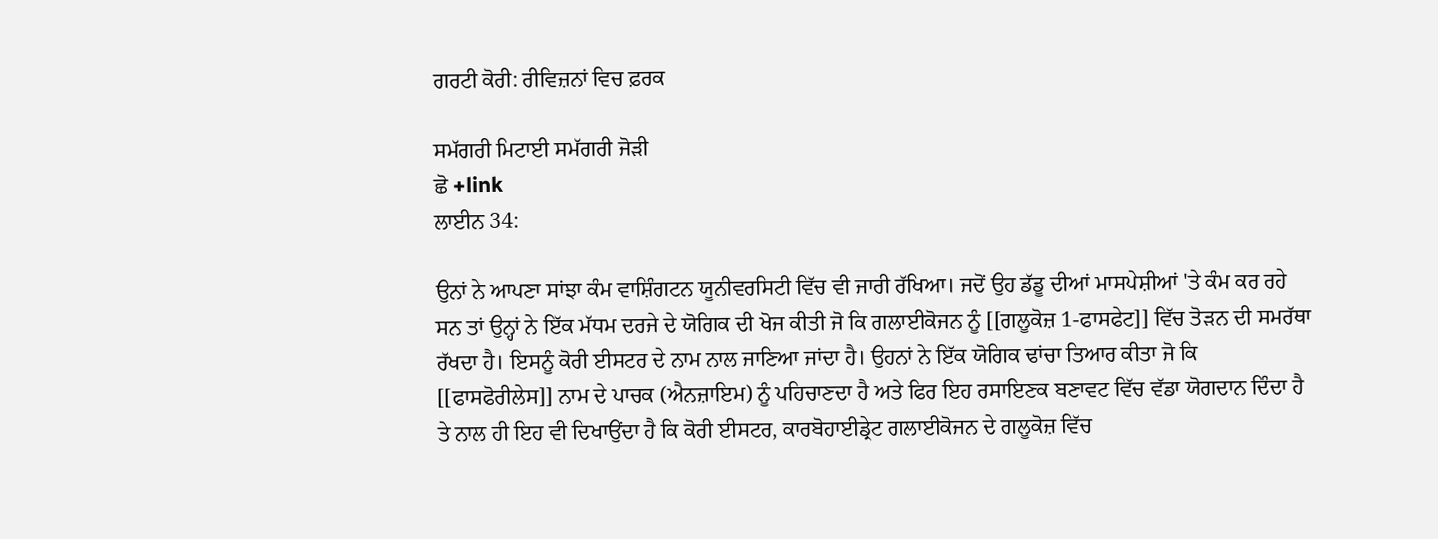ਗਰਟੀ ਕੋਰੀ: ਰੀਵਿਜ਼ਨਾਂ ਵਿਚ ਫ਼ਰਕ

ਸਮੱਗਰੀ ਮਿਟਾਈ ਸਮੱਗਰੀ ਜੋੜੀ
ਛੋ +link
ਲਾਈਨ 34:

ਉਨਾਂ ਨੇ ਆਪਣਾ ਸਾਂਝਾ ਕੰਮ ਵਾਸ਼ਿੰਗਟਨ ਯੂਨੀਵਰਸਿਟੀ ਵਿੱਚ ਵੀ ਜਾਰੀ ਰੱਖਿਆ। ਜਦੋਂ ਉਹ ਡੱਡੂ ਦੀਆਂ ਮਾਸਪੇਸ਼ੀਆਂ 'ਤੇ ਕੰਮ ਕਰ ਰਹੇ ਸਨ ਤਾਂ ਉਨ੍ਹਾਂ ਨੇ ਇੱਕ ਮੱਧਮ ਦਰਜੇ ਦੇ ਯੋਗਿਕ ਦੀ ਖੋਜ ਕੀਤੀ ਜੋ ਕਿ ਗਲਾਈਕੋਜਨ ਨੂੰ [[ਗਲੂਕੋਜ਼ 1-ਫਾਸਫੇਟ]] ਵਿੱਚ ਤੋੜਨ ਦੀ ਸਮਰੱਥਾ ਰੱਖਦਾ ਹੈ। ਇਸਨੂੰ ਕੋਰੀ ਈਸਟਰ ਦੇ ਨਾਮ ਨਾਲ ਜਾਣਿਆ ਜਾਂਦਾ ਹੈ। ਉਹਨਾਂ ਨੇ ਇੱਕ ਯੋਗਿਕ ਢਾਂਚਾ ਤਿਆਰ ਕੀਤਾ ਜੋ ਕਿ [[ਫਾਸਫੋਰੀਲੇਸ]] ਨਾਮ ਦੇ ਪਾਚਕ (ਐਨਜ਼ਾਇਮ) ਨੂੰ ਪਹਿਚਾਣਦਾ ਹੈ ਅਤੇ ਫਿਰ ਇਹ ਰਸਾਇਣਕ ਬਣਾਵਟ ਵਿੱਚ ਵੱਡਾ ਯੋਗਦਾਨ ਦਿੰਦਾ ਹੈ ਤੇ ਨਾਲ ਹੀ ਇਹ ਵੀ ਦਿਖਾਉਂਦਾ ਹੈ ਕਿ ਕੋਰੀ ਈਸਟਰ, ਕਾਰਬੋਹਾਈਡ੍ਰੇਟ ਗਲਾਈਕੋਜਨ ਦੇ ਗਲੂਕੋਜ਼ ਵਿੱਚ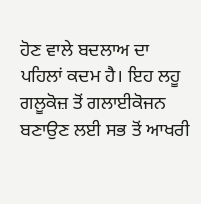ਹੋਣ ਵਾਲੇ ਬਦਲਾਅ ਦਾ ਪਹਿਲਾਂ ਕਦਮ ਹੈ। ਇਹ ਲਹੂ ਗਲੂਕੋਜ਼ ਤੋਂ ਗਲਾਈਕੋਜਨ ਬਣਾਉਣ ਲਈ ਸਭ ਤੋਂ ਆਖਰੀ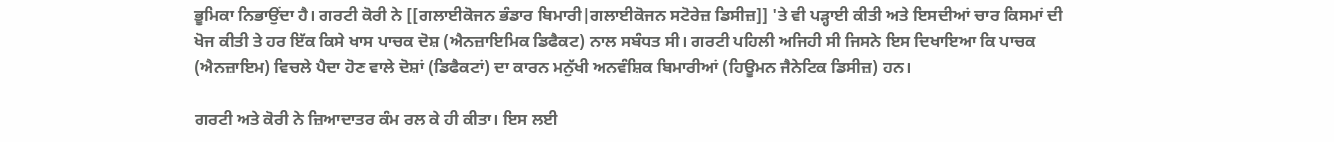ਭੂਮਿਕਾ ਨਿਭਾਉਂਦਾ ਹੈ। ਗਰਟੀ ਕੋਰੀ ਨੇ [[ਗਲਾਈਕੋਜਨ ਭੰਡਾਰ ਬਿਮਾਰੀ|ਗਲਾਈਕੋਜਨ ਸਟੋਰੇਜ਼ ਡਿਸੀਜ਼]] 'ਤੇ ਵੀ ਪੜ੍ਹਾਈ ਕੀਤੀ ਅਤੇ ਇਸਦੀਆਂ ਚਾਰ ਕਿਸਮਾਂ ਦੀ ਖੋਜ ਕੀਤੀ ਤੇ ਹਰ ਇੱਕ ਕਿਸੇ ਖਾਸ ਪਾਚਕ ਦੋਸ਼ (ਐਨਜ਼ਾਇਮਿਕ ਡਿਫੈਕਟ) ਨਾਲ ਸਬੰਧਤ ਸੀ। ਗਰਟੀ ਪਹਿਲੀ ਅਜਿਹੀ ਸੀ ਜਿਸਨੇ ਇਸ ਦਿਖਾਇਆ ਕਿ ਪਾਚਕ (ਐਨਜ਼ਾਇਮ) ਵਿਚਲੇ ਪੈਦਾ ਹੋਣ ਵਾਲੇ ਦੋਸ਼ਾਂ (ਡਿਫੈਕਟਾਂ) ਦਾ ਕਾਰਨ ਮਨੁੱਖੀ ਅਨਵੰਸ਼ਿਕ ਬਿਮਾਰੀਆਂ (ਹਿਊਮਨ ਜੈਨੇਟਿਕ ਡਿਸੀਜ਼) ਹਨ।

ਗਰਟੀ ਅਤੇ ਕੋਰੀ ਨੇ ਜ਼ਿਆਦਾਤਰ ਕੰਮ ਰਲ ਕੇ ਹੀ ਕੀਤਾ। ਇਸ ਲਈ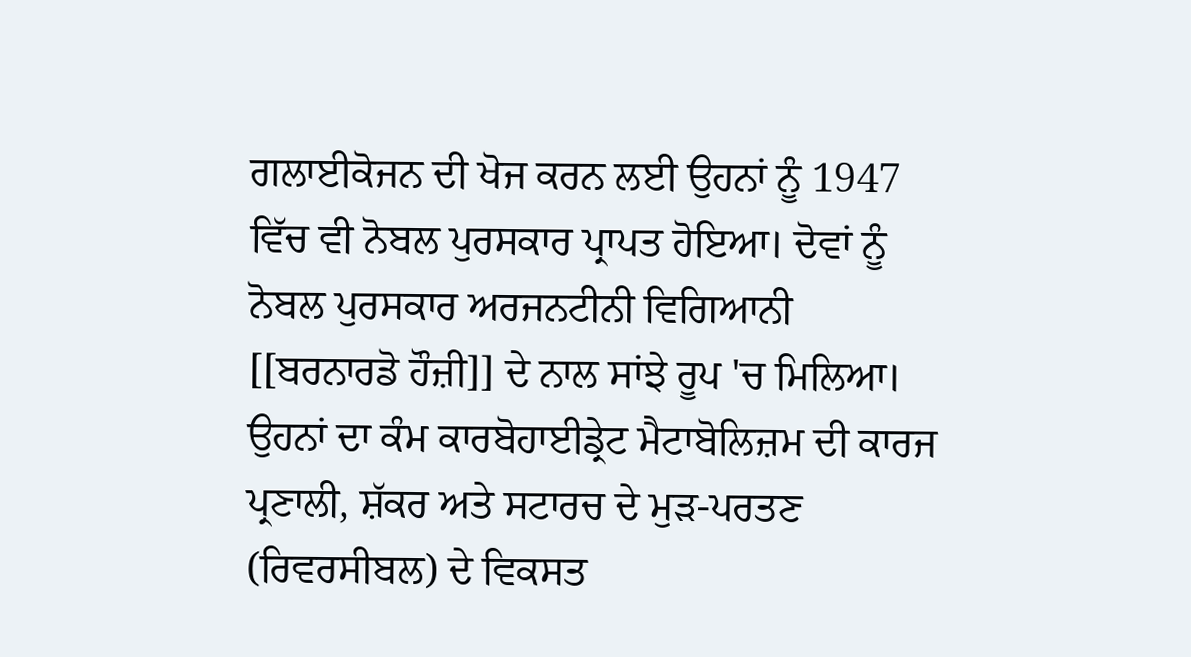ਗਲਾਈਕੋਜਨ ਦੀ ਖੋਜ ਕਰਨ ਲਈ ਉਹਨਾਂ ਨੂੰ 1947 ਵਿੱਚ ਵੀ ਨੋਬਲ ਪੁਰਸਕਾਰ ਪ੍ਰਾਪਤ ਹੋਇਆ। ਦੋਵਾਂ ਨੂੰ ਨੋਬਲ ਪੁਰਸਕਾਰ ਅਰਜਨਟੀਨੀ ਵਿਗਿਆਨੀ [[ਬਰਨਾਰਡੋ ਹੌਜ਼ੀ]] ਦੇ ਨਾਲ ਸਾਂਝੇ ਰੂਪ 'ਚ ਮਿਲਿਆ। ਉਹਨਾਂ ਦਾ ਕੰਮ ਕਾਰਬੋਹਾਈਡ੍ਰੇਟ ਮੈਟਾਬੋਲਿਜ਼ਮ ਦੀ ਕਾਰਜ ਪ੍ਰਣਾਲੀ, ਸ਼ੱਕਰ ਅਤੇ ਸਟਾਰਚ ਦੇ ਮੁੜ-ਪਰਤਣ (ਰਿਵਰਸੀਬਲ) ਦੇ ਵਿਕਸਤ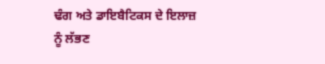ਢੰਗ ਅਤੇ ਡਾਇਬੈਟਿਕਸ ਦੇ ਇਲਾਜ਼ ਨੂੰ ਲੱਭਣ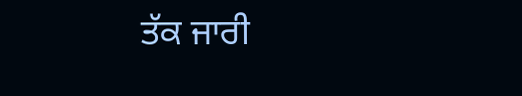ਤੱਕ ਜਾਰੀ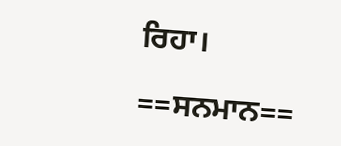ਰਿਹਾ।

==ਸਨਮਾਨ==